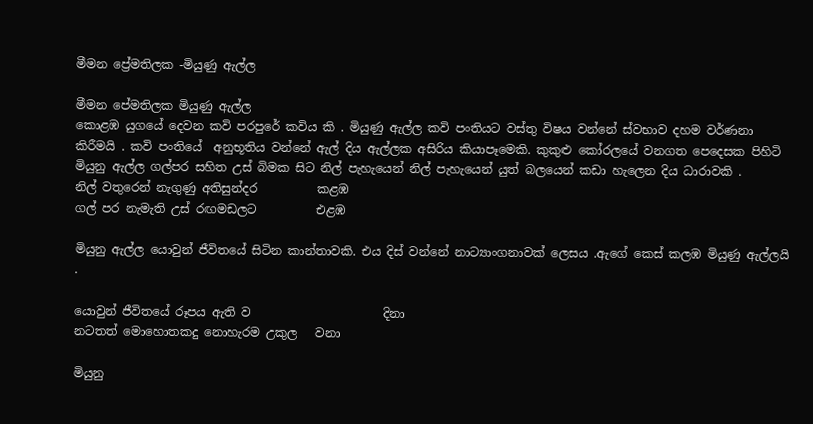මීමන ප්‍රේමතිලක -මියුණු ඇල්ල

මීමන පේමතිලක මියුණු ඇල්ල
කොළඹ යුගයේ දෙවන කවි පරපුරේ කවිය කි . මියුණු ඇල්ල කවි පංතියට වස්තු විෂය වන්නේ ස්වභාව දහම වර්ණනා කිරීමයි . කවි පංතියේ  අනුභූතිය වන්නේ ඇල් දිය ඇල්ලක අසිරිය කියාපෑමෙකි. කුකුළු කෝරලයේ වනගත පෙදෙසක පිහිටි මියුනු ඇල්ල ගල්පර සහිත උස් බිමක සිට නිල් පැහැයෙන් නිල් පැහැයෙන් යුත් බලයෙන් කඩා හැලෙන දිය ධාරාවකි .
නිල් වතුරෙන් නැගුණු අතිසුන්දර          කළඹ
ගල් පර නැමැති උස් රඟමඩලට          එළඹ

මියුනු ඇල්ල යොවුන් ජීවිතයේ සිටින කාන්තාවකි. එය දිස් වන්නේ නාට්‍යාංගනාවක් ලෙසය .ඇගේ කෙස් කලඹ මියුණු ඇල්ලයි .

යොවුන් ජීවිතයේ රූපය ඇති ව                      දිනා
නටතත් මොහොතකදු නොහැරම උකුල   වනා

මියුනු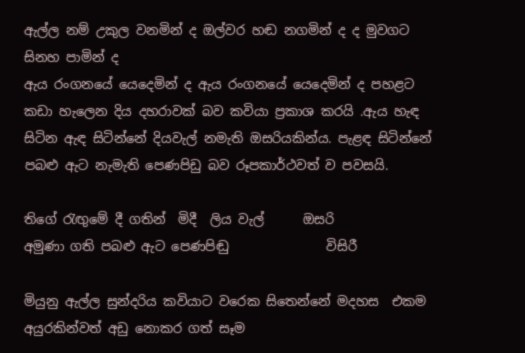ඇල්ල නම් උකුල වනමින් ද ඔල්වර හඬ නගමින් ද ද මුවගට සිනහ පාමින් ද
ඇය රංගනයේ යෙදෙමින් ද ඇය රංගනයේ යෙදෙමින් ද පහළට කඩා හැලෙන දිය දහරාවක් බව කවියා ප්‍රකාශ කරයි .ඇය හැඳ සිටින ඇඳ සිටින්නේ දියවැල් නමැති ඔසරියකින්ය. පැළඳ සිටින්නේ පබළු ඇට නැමැති පෙණපිඩු බව රූපකාර්ථවත් ව පවසයි.

තිගේ රැඟුමේ දී ගතින්  මිදී  ලිය වැල්      ඔසරි
අමුණා ගති පබළු ඇට පෙණපිඬු               විසිරී

මියුනු ඇල්ල සුන්දරිය කවියාට වරෙක සිතෙන්නේ මදහස  එකම   අයුරකින්වත් අඩු නොකර ගත් සෑම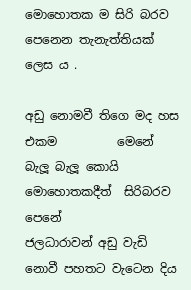මොහොතක ම සිරි බරව  පෙනෙන තැනැත්තියක් ලෙස ය .

අඩු නොමවී තිගෙ මද හස එකම          මෙනේ
බැලූ බැලූ කොයි මොහොතකදීත්  සිරිබරව     පෙනේ
ජලධාරාවන් අඩු වැඩි නොවී පහතට වැටෙන දිය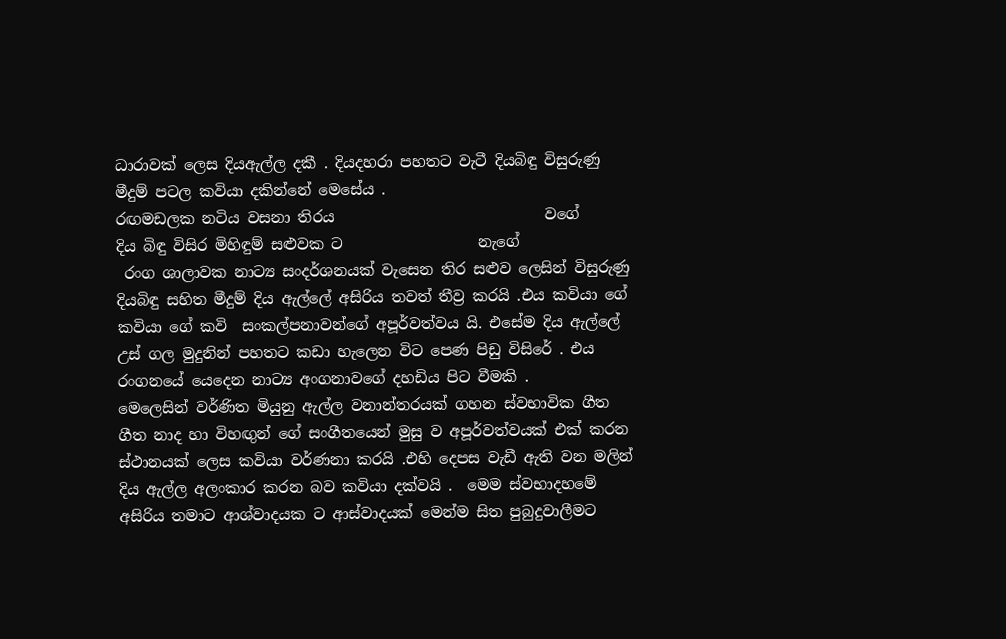ධාරාවක් ලෙස දියඇල්ල දකී . දියදහරා පහතට වැටී දියබිඳු විසුරුණු මීදුම් පටල කවියා දකින්නේ මෙසේය .
රඟමඩලක නටිය වසනා තිරය                            වගේ
දිය බිඳු විසිර මිහිඳුම් සළුවක ට                  නැගේ
 රංග ශාලාවක නාට්‍ය සංදර්ශනයක් වැසෙන තිර සළුව ලෙසින් විසුරුණු දියබිඳු සහිත මීදුම් දිය ඇල්ලේ අසිරිය තවත් තීව්‍ර කරයි .එය කවියා ගේ කවියා ගේ කවි  සංකල්පනාවන්ගේ අපූර්වත්වය යි. එසේම දිය ඇල්ලේ උස් ගල මුදුනින් පහතට කඩා හැලෙන විට පෙණ පිඩු විසිරේ . එය  රංගනයේ යෙදෙන නාට්‍ය අංගනාවගේ දහඩිය පිට වීමකි .
මෙලෙසින් වර්ණිත මියුනු ඇල්ල වනාන්තරයක් ගහන ස්වභාවික ගීත ගීත නාද හා විහඟුන් ගේ සංගීතයෙන් මුසු ව අපූර්වත්වයක් එක් කරන ස්ථානයක් ලෙස කවියා වර්ණනා කරයි .එහි දෙපස වැඩී ඇති වන මලින් දිය ඇල්ල අලංකාර කරන බව කවියා දක්වයි .  මෙම ස්වභාදහමේ අසිරිය තමාට ආශ්වාදයක ට ආස්වාදයක් මෙන්ම සිත පුබුදුවාලීමට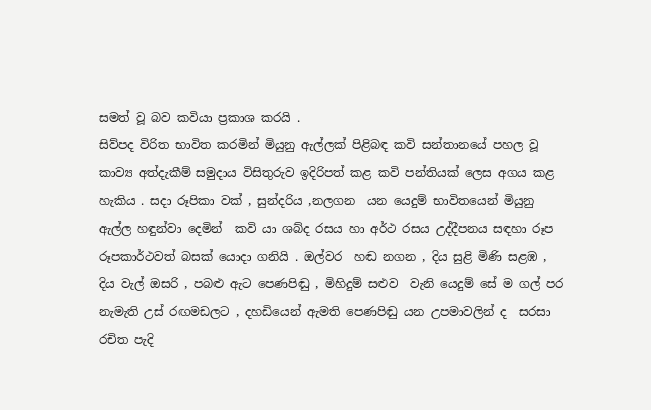සමත් වූ බව කවියා ප්‍රකාශ කරයි .
සිව්පද විරිත භාවිත කරමින් මියුනු ඇල්ලක් පිළිබඳ කවි සන්තානයේ පහල වූ  කාව්‍ය අත්දැකීම් සමුදාය විසිතුරුව ඉදිරිපත් කළ කවි පන්තියක් ලෙස අගය කළ හැකිය . සදා රූපිකා වක් , සුන්දරිය ,නලගන  යන යෙදුම් භාවිතයෙන් මියුනු ඇල්ල හඳුන්වා දෙමින්  කවි යා ශබ්ද රසය හා අර්ථ රසය උද්දීපනය සඳහා රූප රූපකාර්ථවත් බසක් යොදා ගනියි . ඔල්වර  හඬ නගන , දිය සුළි මිණි සළඹ , දිය වැල් ඔසරි , පබළු ඇට පෙණපිඬු , මිහිදුම් සළුව  වැනි යෙදුම් සේ ම ගල් පර නැමැති උස් රඟමඩලට , දහඩියෙන් ඇමති පෙණපිඬු යන උපමාවලින් ද  සරසා රචිත පැදි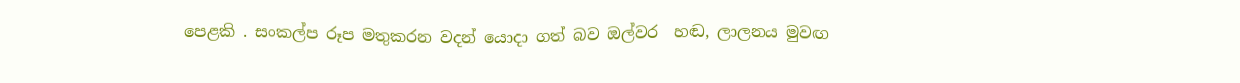පෙළකි . සංකල්ප රූප මතුකරන වදන් යොදා ගත් බව ඔල්වර  හඬ, ලාලනය මුවඟ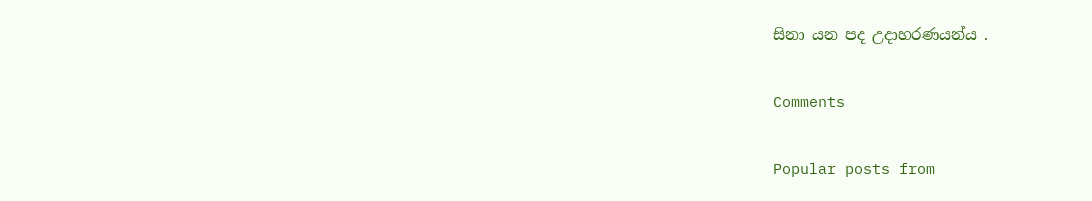සිනා යන පද උදාහරණයන්ය .

Comments

Popular posts from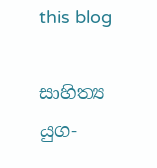this blog

සාහිත්‍ය යුග-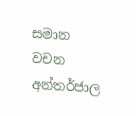සමාන වචන අන්තර්ජාල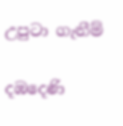උපුටා ගැනීම්

දඹදෙණි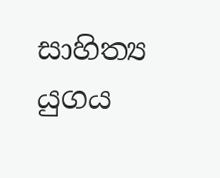සාහිත්‍ය යුගය